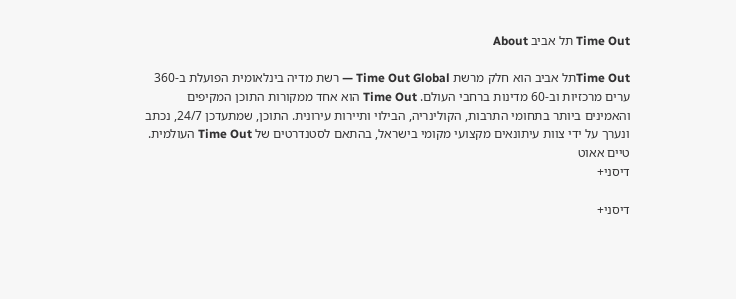Time Out תל אביב About

Time Outתל אביב הוא חלק מרשת Time Out Global — רשת מדיה בינלאומית הפועלת ב-360 ערים מרכזיות וב-60 מדינות ברחבי העולם. Time Out הוא אחד ממקורות התוכן המקיפים והאמינים ביותר בתחומי התרבות, הקולינריה, הבילוי ותיירות עירונית. התוכן, שמתעדכן 24/7, נכתב ונערך על ידי צוות עיתונאים מקצועי מקומי בישראל, בהתאם לסטנדרטים של Time Out העולמית.
טיים אאוט
דיסני+

דיסני+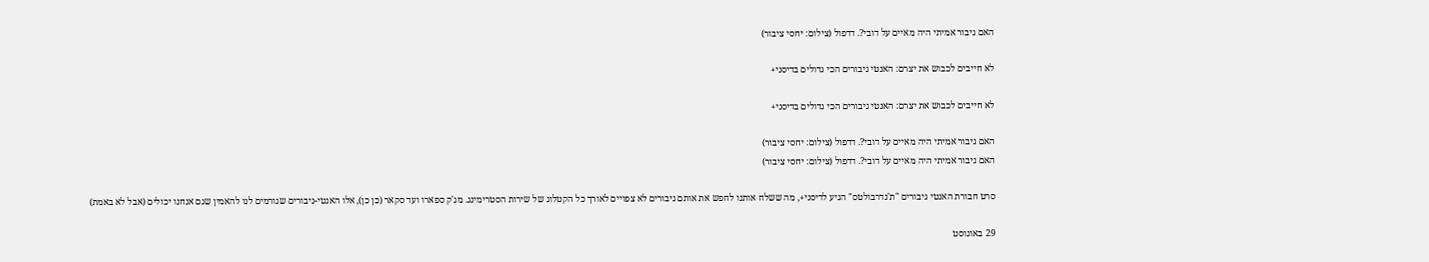האם גיבור אמיתי היה מאיים על דובי?. דדפול (צילום: יחסי ציבור)

לא חייבים לכבוש את יצרם: האנטי גיבורים הכי גדולים בדיסני+

לא חייבים לכבוש את יצרם: האנטי גיבורים הכי גדולים בדיסני+

האם גיבור אמיתי היה מאיים על דובי?. דדפול (צילום: יחסי ציבור)
האם גיבור אמיתי היה מאיים על דובי?. דדפול (צילום: יחסי ציבור)

סרט חבורת האנטי גיבורים "ת'נדרבולטס" הגיע לדיסני+, מה ששלח אותנו לחפש את אותם גיבורים לא צפויים לאורך כל הקטלוג של שירות הסטרימינג. מג'ק ספארו ועד סקאר (כן כן), אלו האנטי-גיבורים שגורמים לנו להאמין שגם אנחנו יכולים (אבל לא באמת)

29 באוגוסט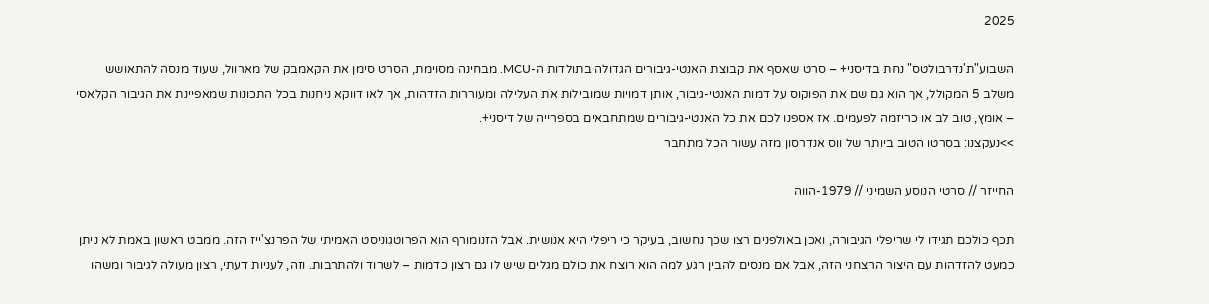2025

השבוע"ת'נדרבולטס" נחת בדיסני+ – סרט שאסף את קבוצת האנטי-גיבורים הגדולה בתולדות ה-MCU. מבחינה מסוימת, הסרט סימן את הקאמבק של מארוול, שעוד מנסה להתאושש משלב 5 המקולל, אך הוא גם שם את הפוקוס על דמות האנטי-גיבור, אותן דמויות שמובילות את העלילה ומעוררות הזדהות, אך לאו דווקא ניחנות בכל התכונות שמאפיינת את הגיבור הקלאסי – אומץ, טוב לב או כריזמה לפעמים. אז אספנו לכם את כל האנטי-גיבורים שמתחבאים בספרייה של דיסני+.
>>נעקצנו: בסרטו הטוב ביותר של ווס אנדרסון מזה עשור הכל מתחבר

החייזר // סרטי הנוסע השמיני // 1979-הווה

תכף כולכם תגידו לי שריפלי הגיבורה, ואכן באולפנים רצו שכך נחשוב, בעיקר כי ריפלי היא אנושית. אבל הזנומורף הוא הפרוטגוניסט האמיתי של הפרנצ'ייז הזה. ממבט ראשון באמת לא ניתן כמעט להזדהות עם היצור הרצחני הזה, אבל אם מנסים להבין רגע למה הוא רוצח את כולם מגלים שיש לו גם רצון כדמות – לשרוד ולהתרבות. וזה, לעניות דעתי, רצון מעולה לגיבור ומשהו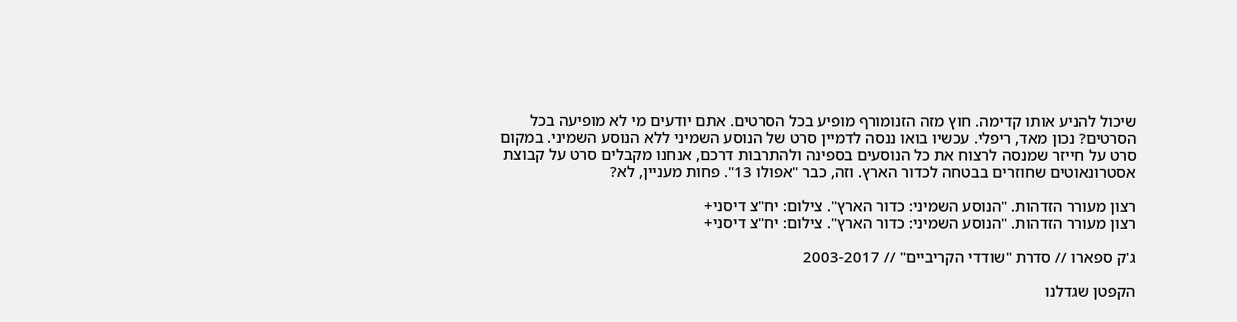שיכול להניע אותו קדימה. חוץ מזה הזנומורף מופיע בכל הסרטים. אתם יודעים מי לא מופיעה בכל הסרטים? נכון מאד, ריפלי. עכשיו בואו ננסה לדמיין סרט של הנוסע השמיני ללא הנוסע השמיני. במקום סרט על חייזר שמנסה לרצוח את כל הנוסעים בספינה ולהתרבות דרכם, אנחנו מקבלים סרט על קבוצת אסטרונאוטים שחוזרים בבטחה לכדור הארץ. וזה, כבר "אפולו 13". פחות מעניין, לא?

רצון מעורר הזדהות. "הנוסע השמיני: כדור הארץ". צילום: יח"צ דיסני+
רצון מעורר הזדהות. "הנוסע השמיני: כדור הארץ". צילום: יח"צ דיסני+

ג'ק ספארו // סדרת "שודדי הקריביים" // 2003-2017

הקפטן שגדלנו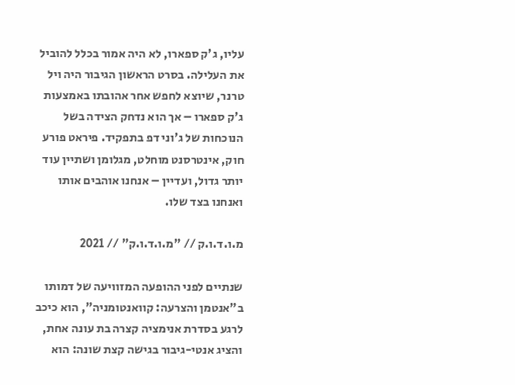עליו, ג'ק ספארו, לא היה אמור בכלל להוביל את העלילה. בסרט הראשון הגיבור היה ויל טרנר, שיוצא לחפש אחר אהובתו באמצעות ג'ק ספארו – אך הוא נדחק הצידה בשל הנוכחות של ג'וני דפ בתפקיד. פיראט פורע חוק, אינטרסנט מוחלט, מגלומן ושתיין עוד יותר גדול, ועדיין – אנחנו אוהבים אותו ואנחנו בצד שלו.

מ.ו.ד.ו.ק // "מ.ו.ד.ו.ק" // 2021

שנתיים לפני ההופעה המזוויעה של דמותו ב"אנטמן והצרעה: קוואנטומניה", הוא כיכב לרגע בסדרת אנימציה קצרה בת עונה אחת, והציג אנטי-גיבור בגישה קצת שונה: הוא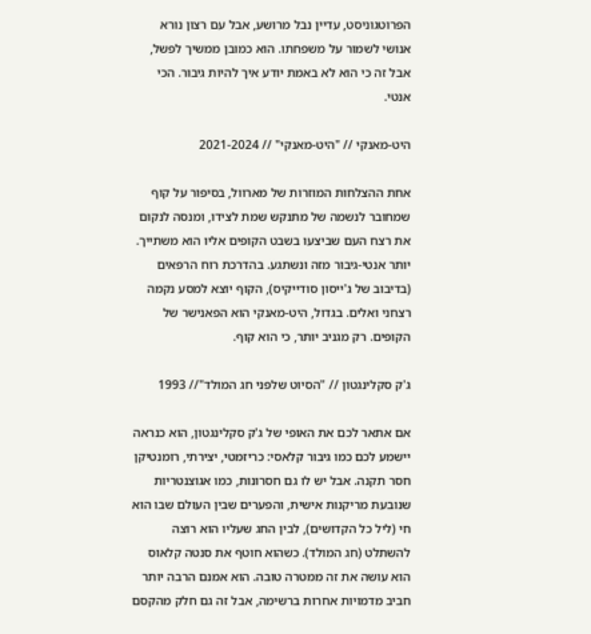הפרוטגוניסט, עדיין נבל מרושע, אבל עם רצון נורא אנושי לשמור על משפחתו. הוא כמובן ממשיך לפשל, אבל זה כי הוא לא באמת יודע איך להיות גיבור. הכי אנטי.

היט-מאנקי // "היט-מאנקי" // 2021-2024

אחת ההצלחות המוזרות של מארוול, בסיפור על קוף שמחובר לנשמה של מתנקש שמת לצידו, ומנסה לנקום את רצח העם שביצעו בשבט הקופים אליו הוא משתייך. יותר אנטי-גיבור מזה ונשתגע. בהדרכת רוח הרפאים (בדיבוב של ג'ייסון סודייקיס), הקוף יוצא למסע נקמה רצחני ואלים. בגדול, היט-מאנקי הוא הפאנישר של הקופים. רק מגניב יותר, כי הוא קוף.

ג'ק סקלינגטון // "הסיוט שלפני חג המולד"// 1993

אם אתאר לכם את האופי של ג'ק סקלינגטון, הוא כנראה יישמע לכם כמו גיבור קלאסי: כריזמטי, יצירתי, רומנטיקן חסר תקנה. אבל יש לו גם חסרונות, כמו אגוצנטריות שנובעת מריקנות אישית, והפערים שבין העולם שבו הוא חי (ליל כל הקדושים), לבין החג שעליו הוא רוצה להשתלט (חג המולד). כשהוא חוטף את סנטה קלאוס הוא עושה את זה ממטרה טובה. הוא אמנם הרבה יותר חביב מדמויות אחרות ברשימה, אבל זה גם חלק מהקסם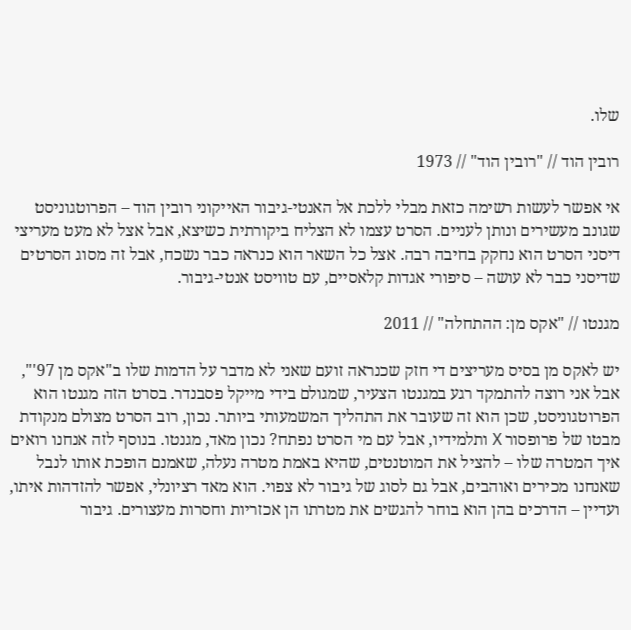שלו.

רובין הוד // "רובין הוד" // 1973

אי אפשר לעשות רשימה כזאת מבלי ללכת אל האנטי-גיבור האייקוני רובין הוד – הפרוטגוניסט שגונב מעשירים ונותן לעניים. הסרט עצמו לא הצליח ביקורתית כשיצא, אבל אצל לא מעט מעריצי דיסני הסרט הוא נחקק בחיבה רבה. אצל כל השאר הוא כנראה כבר נשכח, אבל זה מסוג הסרטים שדיסני כבר לא עושה – סיפורי אגדות קלאסיים, עם טוויסט אנטי-גיבור.

מגנטו // "אקס מן: ההתחלה" // 2011

יש לאקס מן בסיס מעריצים די חזק שכנראה זועם שאני לא מדבר על הדמות שלו ב"אקס מן 97'", אבל אני רוצה להתמקד רגע במגנטו הצעיר, שמגולם בידי מייקל פסבנדר. בסרט הזה מגנטו הוא הפרוטגוניסט, שכן הוא זה שעובר את התהליך המשמעותי ביותר. נכון, רוב הסרט מצולם מנקודת מבטו של פרופסור X ותלמידיו, אבל עם מי הסרט נפתח? נכון מאד, מגנטו. בנוסף לזה אנחנו רואים איך המטרה שלו – להציל את המוטנטים, שהיא באמת מטרה נעלה, שאמנם הופכת אותו לנבל שאנחנו מכירים ואוהבים, אבל גם לסוג של גיבור לא צפוי. הוא מאד רציונלי, אפשר להזדהות איתו, ועדיין – הדרכים בהן הוא בוחר להגשים את מטרתו הן אכזריות וחסרות מעצורים. גיבור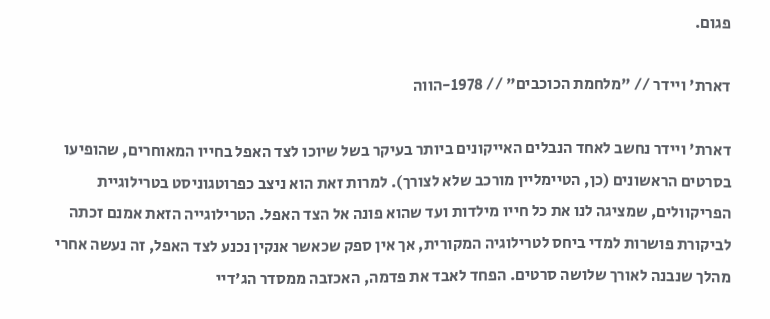פגום.

דארת' ויידר // "מלחמת הכוכבים" // 1978-הווה

דארת' ויידר נחשב לאחד הנבלים האייקונים ביותר בעיקר בשל שיוכו לצד האפל בחייו המאוחרים, שהופיעו בסרטים הראשונים (כן, הטיימליין מורכב שלא לצורך). למרות זאת הוא ניצב כפרוטגוניסט בטרילוגיית הפריקוולים, שמציגה לנו את כל חייו מילדות ועד שהוא פונה אל הצד האפל. הטרילוגייה הזאת אמנם זכתה לביקורת פושרות למדי ביחס לטרילוגיה המקורית, אך אין ספק שכאשר אנקין נכנע לצד האפל, זה נעשה אחרי מהלך שנבנה לאורך שלושה סרטים. הפחד לאבד את פדמה, האכזבה ממסדר הג'דיי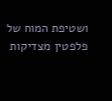ושטיפת המוח של פלפטין מצדיקות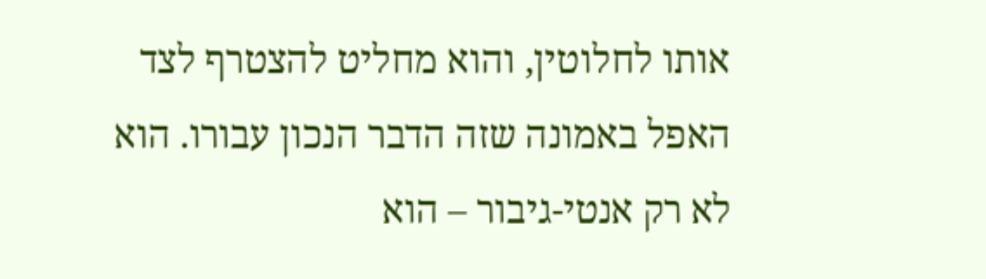אותו לחלוטין, והוא מחליט להצטרף לצד האפל באמונה שזה הדבר הנכון עבורו. הוא לא רק אנטי-גיבור – הוא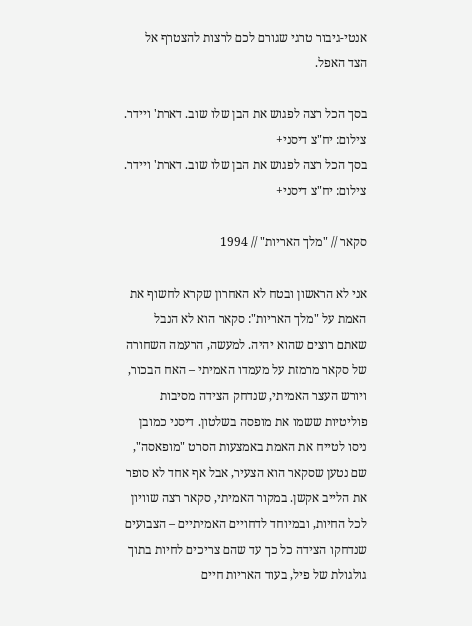אנטי-גיבור טרגי שגורם לכם לרצות להצטרף אל הצד האפל.

בסך הכל רצה לפגוש את הבן שלו שוב. דארת' ויידר. צילום: יח"צ דיסני+
בסך הכל רצה לפגוש את הבן שלו שוב. דארת' ויידר. צילום: יח"צ דיסני+

סקאר // "מלך האריות" // 1994

אני לא הראשון ובטח לא האחרון שקרא לחשוף את האמת על "מלך האריות": סקאר הוא לא הנבל שאתם רוצים שהוא יהיה. למעשה, הרעמה השחורה של סקאר מרמזת על מעמדו האמיתי – האח הבכור, ויורש העצר האמיתי, שנדחק הצידה מסיבות פוליטיות ששמו את מופסה בשלטון. דיסני כמובן ניסו לטייח את האמת באמצעות הסרט "מופאסה", שם נטען שסקאר הוא הצעיר, אבל אף אחד לא סופר את הלייב אקשן. במקור האמיתי, סקאר רצה שוויון לכל החיות, ובמיוחד לדחויים האמיתיים – הצבועים שנדחקו הצידה כל כך עד שהם צריכים לחיות בתוך גולגולת של פיל, בעוד האריות חיים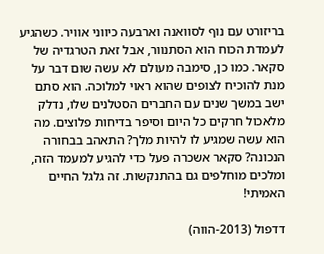בריזורט עם נוף לסוואנה וארבעה כיווני אוויר. כשהגיע לעמדת הכוח הוא הסתנוור, אבל זאת הטרגדיה של סקאר. כמו כן, סימבה מעולם לא עשה שום דבר על מנת להוכיח לצופים שהוא ראוי למלוכה. הוא סתם ישב במשך שנים עם החברים הסטלנים שלו, נדלק מלאכול חרקים כל היום וסיפר בדיחות פלוצים. מה הוא עשה שמגיע לו להיות מלך? התאהב בבחורה הנכונה? סקאר אשכרה פעל כדי להגיע למעמד הזה, ומלכים מוחלפים גם בהתנקשות. זה גלגל החיים האמיתי!

דדפול (2013-הווה)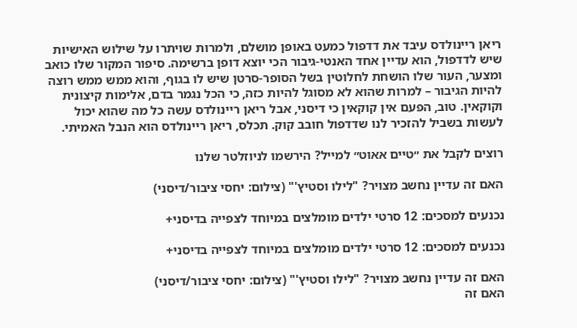ריאן ריינולדס עיבד את דדפול כמעט באופן מושלם, ולמרות שויתרו על שילוש האישיות שיש לדדפול, הוא עדיין אחד האנטי-גיבור הכי יוצא דופן ברשימה. סיפור המקור שלו כואב ומצער, העור שלו הושחת לחלוטין בשל הסופר-סרטן שיש לו בגוף, והוא ממש ממש רוצה להיות הגיבור – למרות שהוא לא מסוגל להיות כזה, כי הכל נגמר בדם, אלימות קיצונית וקוקאין. טוב, הפעם אין קוקאין כי דיסני, אבל ריאן ריינולדס עשה כל מה שהוא יכול לעשות בשביל להזכיר לנו שדדפול חובב קוק. תכלס, ריאן ריינולדס הוא הנבל האמיתי.

רוצים לקבל את ״טיים אאוט״ למייל? הירשמו לניוזלטר שלנו

האם זה עדיין נחשב מצויר? "לילו וסטיץ'" (צילום: יחסי ציבור/דיסני)

נכנעים למסכים: 12 סרטי ילדים מומלצים במיוחד לצפייה בדיסני+

נכנעים למסכים: 12 סרטי ילדים מומלצים במיוחד לצפייה בדיסני+

האם זה עדיין נחשב מצויר? "לילו וסטיץ'" (צילום: יחסי ציבור/דיסני)
האם זה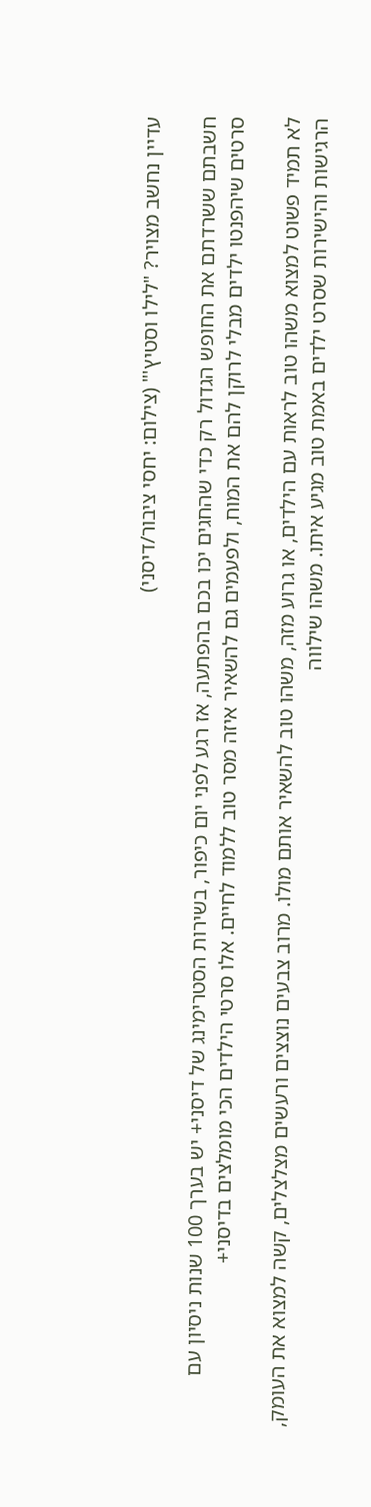עדיין נחשב מצויר? "לילו וסטיץ'" (צילום: יחסי ציבור/דיסני)

חשבתם ששרדתם את החופש הגדול רק כדי שהחגים יכו בכם בהפתעה, אז רגע לפני יום כיפור, בשירות הסטרימינג של דיסני+ יש בערך 100 שנות ניסיון עם סרטים שיהפנטו ילדים מבלי לרוקן להם את המוח, ולפעמים גם להשאיר איזה מסר טוב ללמוד לחיים. אלו סרטי הילדים הכי מומלצים בדיסני+

לא תמיד פשוט למצוא משהו טוב לראות עם הילדים, או גרוע מזה, משהו טוב להשאיר אותם מולו. מרוב צבעים נוצצים ורעשים מצלצלים, קשה למצוא את העומק, הרגישות והישירות שסרט ילדים באמת טוב מגיע איתו. משהו שילווה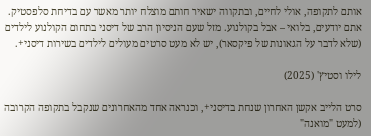אותם לתקופה, אולי לחיים, ובתקווה ישאיר חותם מוצלח יותר מאשר עם בדיחת סלפסטיק. אתם יודעים, בלואי – אבל בקולנוע. מזל שעם הניסיון הרב של דיסני בתחום הקולנוע לילדים (שלא לדבר על הגאונות של פיקסאר), יש לא מעט סרטים מעולים לילדים בשירות דיסני+.

לילו וסטיץ' (2025)

סרט הלייב אקשן האחרון שנחת בדיסני+, וכנראה אחד מהאחרונים שנקבל בתקופה הקרובה (למעט "מואנה"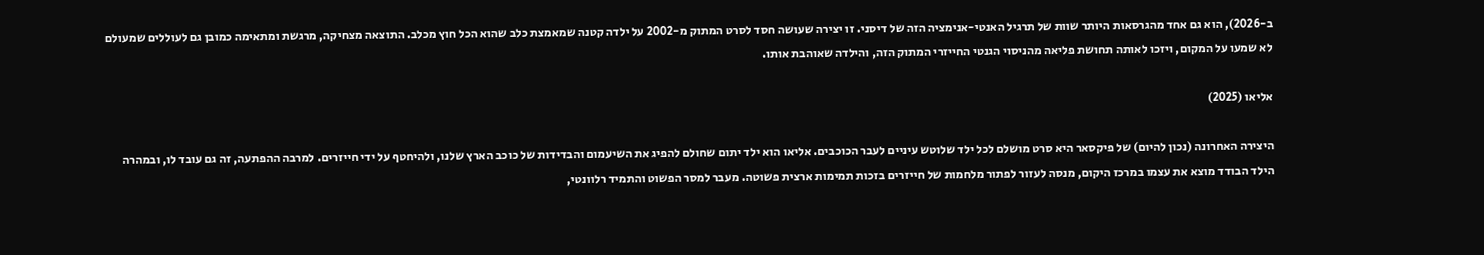ב-2026), הוא גם אחד מהגרסאות היותר שוות של תרגיל האנטי-אנימציה הזה של דיסני. זו יצירה שעושה חסד לסרט המתוק מ-2002 על ילדה קטנה שמאמצת כלב שהוא הכל חוץ מכלב. התוצאה מצחיקה, מרגשת ומתאימה כמובן גם לעוללים שמעולם לא שמעו על המקום, ויזכו לאותה תחושת פליאה מהניסוי הגנטי החייזרי המתוק הזה, והילדה שאוהבת אותו.

אליאו (2025)

היצירה האחרונה (נכון להיום) של פיקסאר היא סרט מושלם לכל ילד שלוטש עיניים לעבר הכוכבים. אליאו הוא ילד יתום שחולם להפיג את השיעמום והבדידות של כוכב הארץ שלנו, ולהיחטף על ידי חייזרים. למרבה ההפתעה, זה גם עובד לו, ובמהרה הילד הבודד מוצא את עצמו במרכז היקום, מנסה לעזור לפתור מלחמות של חייזרים בזכות תמימות ארצית פשוטה. מעבר למסר הפשוט והתמיד רלוונטי,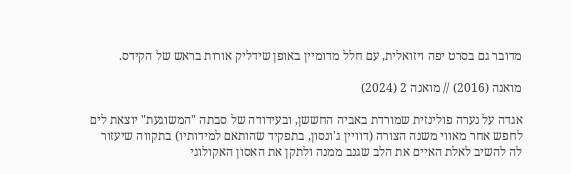מדובר גם בסרט יפה ויזואלית, עם חלל מדומיין באופן שידליק אורות בראש של הקידס.

מואנה (2016) // מואנה 2 (2024)

אגדה על נערה פולינזית שמורדת באביה החששן, ובעידודה של סבתה "המשוגעת" יוצאת לים לחפש אחר מאווי משנה הצורה (דוויין ג'ונסון, בתפקיד שהותאם למידותיו) בתקווה שיעזור לה להשיב לאלת האיים את הלב שגנב ממנה ולתקן את האסון האקולוגי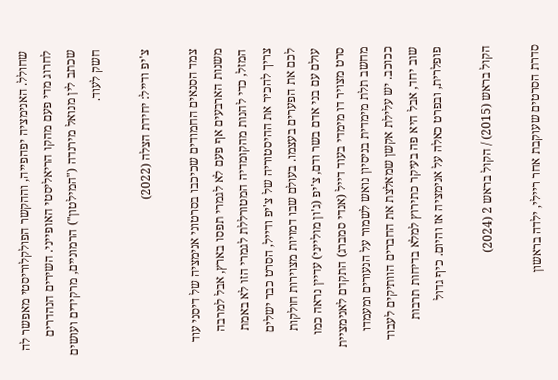שחולל. האנימציה יפהפייה, וההקשר הפולקלוריסטי מאפשר לה לחרוג מדי פעם מהקו הריאליסטי האופייני. השירים הנהדרים שכתב לין מנואל מירנדה ("המילטון") הרמוניים, מרקידים ועושים חשק לעוד.

צ'יפ ודייל: יחידת הצלה (2022)

צמד הסנאים החמודים שכיכבו בסרטוני אנימציה של דיסני עוד משנות הארבעים אף פעם לא לגמרי תפסו בארץ, אבל למרבה המזל, כדי להנות מהקומדיה המטורללת לגמרי הזו לא באמת צריך להכיר את ההיסטוריה של צ'יפ ודייל, הסרט כבר ישלים לכם את הפערים בעצמו. בעולם שבו דמויות מצוירות חולקות עולם עם בני אדם בשר ודם, צ'יפ (ג'ון מולייני) עדיין נראה כמו סרט מצויר דו מימדי בעוד דייל (אנדי סמברג) התקדם לאנימציית מחשב תלת מימדית בניסיון נואש לשמור על הנעורים ומעמדו ככוכב. יש עלילת אקשן שמאלצת את החברים הוותיקים לעבוד שוב יחד, אבל היא פה בעיקר כתירוץ למלא בדיחות תרבות פופלרית, ובפרט כאלה על אנימציה אז והיום. כיף גדול

הקול בראש (2015) / הקול בראש 2 (2024)

סדרת הסרטים שעוקבת אחר ריילי, ילדה בראשון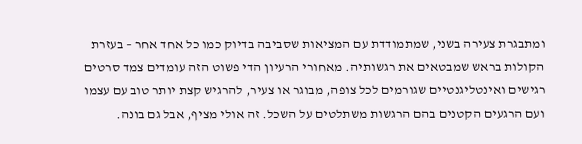ומתבגרת צעירה בשני, שמתמודדת עם המציאות שסביבה בדיוק כמו כל אחד אחר – בעזרת הקולות בראש שמבטאים את רגשותיה. מאחורי הרעיון הדי פשוט הזה עומדים צמד סרטים רגישים ואינטליגנטיים שגורמים לכל צופה, מבוגר או צעיר, להרגיש קצת יותר טוב עם עצמו ועם הרגעים הקטנים בהם הרגשות משתלטים על השכל. זה אולי מציף, אבל גם בונה.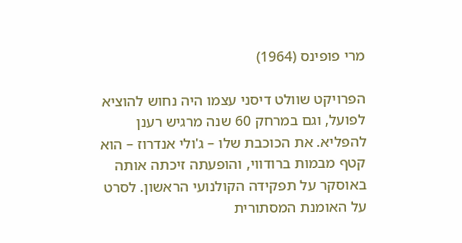מרי פופינס (1964)

הפרויקט שוולט דיסני עצמו היה נחוש להוציא לפועל, וגם במרחק 60 שנה מרגיש רענן להפליא. את הכוכבת שלו – ג'ולי אנדרוז – הוא קטף מבמות ברודווי, והופעתה זיכתה אותה באוסקר על תפקידה הקולנועי הראשון. לסרט על האומנת המסתורית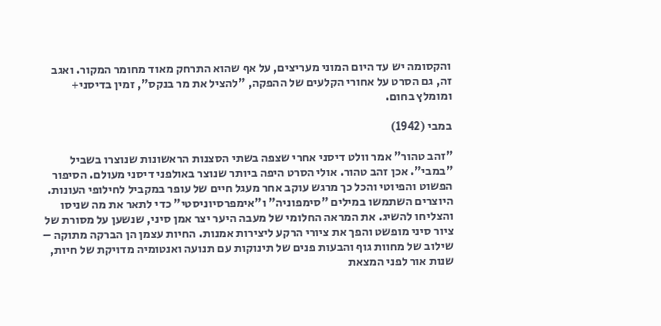והקסומה יש עד היום המוני מעריצים, על אף שהוא התרחק מאוד מחומר המקור. ואגב זה, גם הסרט על אחורי הקלעים של ההפקה, "להציל את מר בנקס", זמין בדיסני+ ומומלץ בחום.

במבי (1942)

"זהב טהור" אמר וולט דיסני אחרי שצפה בשתי הסצנות הראשונות שנוצרו בשביל "במבי". אכן זהב טהור. אולי הסרט היפה ביותר שנוצר באולפני דיסני מעולם. הסיפור הפשוט והפיוטי והכל כך מרגש עוקב אחר מעגל חיים של עופר במקביל לחילופי העונות. היוצרים השתמשו במילים "סימפוניה" ו"אימפרסיוניסטי" כדי לתאר את מה שניסו והצליחו להשיג. את המראה החלומי של מעבה היער יצר אמן סיני, שנשען על מסורת של ציור סיני מופשט והפך את ציורי הרקע ליצירות אמנות. החיות עצמן הן הברקה מתוקה – שילוב של מחוות גוף והבעות פנים של תינוקות עם תנועה ואנטומיה מדויקת של חיות, שנות אור לפני המצאת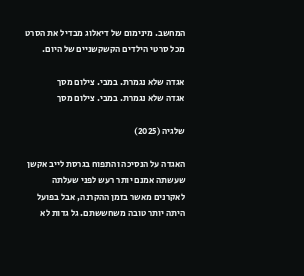המחשב. מינימום של דיאלוג מבדיל את הסרט מכל סרטי הילדים הקשקשניים של היום.

אגדה שלא נגמרת. במבי. צילום מסך
אגדה שלא נגמרת. במבי. צילום מסך

שלגיה (2025)

האגדה על הנסיכה והתפוח בגרסת לייב אקשן שעשתה אמנם יותר רעש לפני שעלתה לאקרנים מאשר בזמן ההקרנה, אבל בפועל היתה יותר טובה משחששתם. גל גדות לא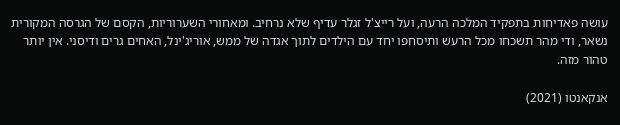עושה פאדיחות בתפקיד המלכה הרעה, ועל רייצ'ל זגלר עדיף שלא נרחיב. ומאחורי השערוריות, הקסם של הגרסה המקורית נשאר, ודי מהר תשכחו מכל הרעש ותיסחפו יחד עם הילדים לתוך אגדה של ממש, אוריג'ינל, האחים גרים ודיסני. אין יותר טהור מזה.

אנקאנטו (2021)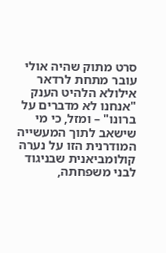סרט מתוק שהיה אולי עובר מתחת לרדאר אילולא הלהיט הענק "אנחנו לא מדברים על ברונו" – ומזל, כי מי שישאב לתוך המעשייה המודרנית הזו על נערה קולומביאנית שבניגוד לבני משפחתה,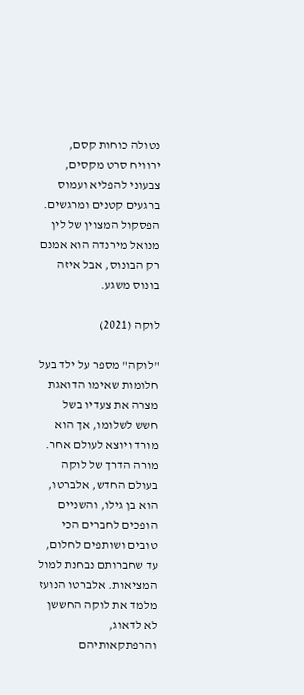נטולה כוחות קסם, ירוויח סרט מקסים, צבעוני להפליא ועמוס ברגעים קטנים ומרגשים. הפסקול המצוין של לין מנואל מירנדה הוא אמנם רק הבונוס, אבל איזה בונוס משגע.

לוקה (2021)

"לוקה" מספר על ילד בעל חלומות שאימו הדואגת מצרה את צעדיו בשל חשש לשלומו, אך הוא מורד ויוצא לעולם אחר. מורה הדרך של לוקה בעולם החדש, אלברטו, הוא בן גילו, והשניים הופכים לחברים הכי טובים ושותפים לחלום, עד שחברותם נבחנת למול המציאות. אלברטו הנועז מלמד את לוקה החששן לא לדאוג, והרפתקאותיהם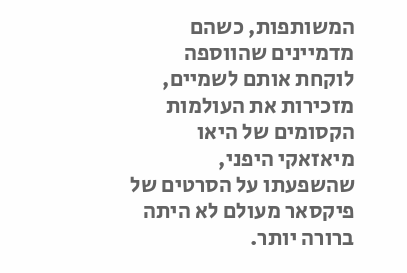המשותפות, כשהם מדמיינים שהווספה לוקחת אותם לשמיים, מזכירות את העולמות הקסומים של היאו מיאזאקי היפני, שהשפעתו על הסרטים של פיקסאר מעולם לא היתה ברורה יותר.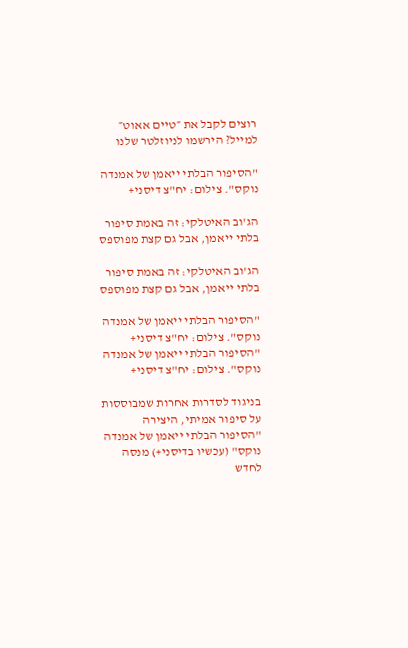רוצים לקבל את ״טיים אאוט״ למייל? הירשמו לניוזלטר שלנו

"הסיפור הבלתי ייאמן של אמנדה נוקס". צילום: יח"צ דיסני+

הג'וב האיטלקי: זה באמת סיפור בלתי ייאמן, אבל גם קצת מפוספס

הג'וב האיטלקי: זה באמת סיפור בלתי ייאמן, אבל גם קצת מפוספס

"הסיפור הבלתי ייאמן של אמנדה נוקס". צילום: יח"צ דיסני+
"הסיפור הבלתי ייאמן של אמנדה נוקס". צילום: יח"צ דיסני+

בניגוד לסדרות אחרות שמבוססות על סיפור אמיתי, היצירה "הסיפור הבלתי ייאמן של אמנדה נוקס" (עכשיו בדיסני+) מנסה לחדש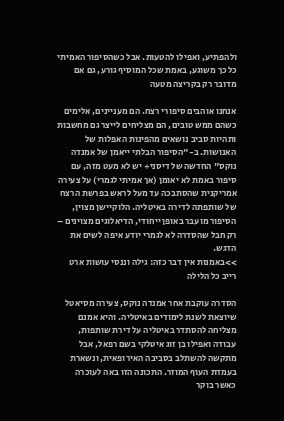ולהפתיע, ואפילו להטעות. אבל כשהסיפור האמיתי כל כך משוגע, באמת שכל המוסיף גורע, גם אם מדובר רק בקריצה מטעה

אנחנו אוהבים סיפורי רצח. הם מעניינים, אלימים כשהם ממש טובים, הם מצליחים לייצר גם מחשבות ותהיות סביב נושאים מהפינות האפלות של האנושות. ב-"הסיפור הבלתי ייאמן של אמנדה נוקס" החדשה של דיסני+ יש לא מעט מזה, עם סיפור באמת לא יאומן (אך אמיתי לגמרי) על צעירה אמריקנית שהסתבכה עד מעל לראש בפרשת הרצח של שותפתה לדירה באיטליה. הלוקיישן מצוין, הסיפור מועבר באופן ייחודי, הדיאלוגים מצוינים – רק חבל שהסדרה לא לגמרי יודע איפה לשים את הדגש.
>>באמנות אין דבר כזה: גילה וננסי עושות ארט רייב כל הלילה

הסדרה עוקבת אחר אמנדה נוקס, צעירה מסיאטל שיוצאת לשנת לימודים באיטליה. והיא אמנם מצליחה להסתדר באיטליה על דירת שותפות, עבודה ואפילו בן זוג איטלקי בשם רפאל, אבל מתקשה להשתלב בסביבה האירופאית, ונשארת בעמדת העוף המוזר. התכונה הזו באה לעוכרה כאשר בוקר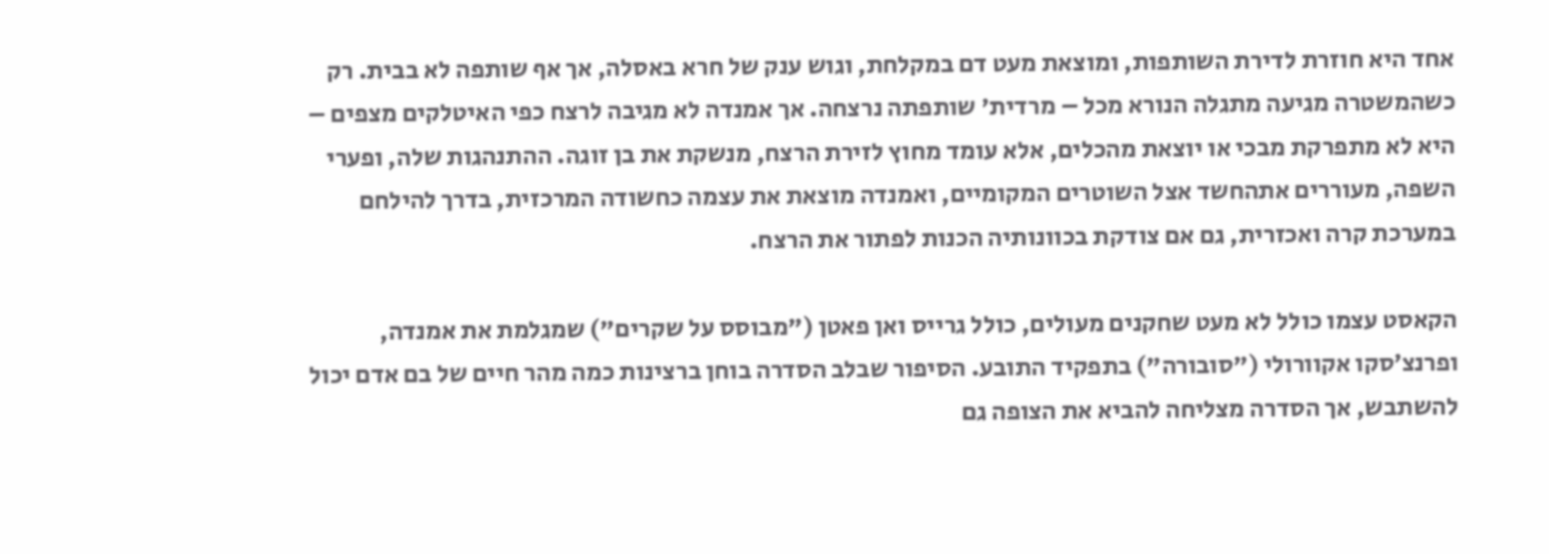אחד היא חוזרת לדירת השותפות, ומוצאת מעט דם במקלחת, וגוש ענק של חרא באסלה, אך אף שותפה לא בבית. רק כשהמשטרה מגיעה מתגלה הנורא מכל – מרדית' שותפתה נרצחה. אך אמנדה לא מגיבה לרצח כפי האיטלקים מצפים – היא לא מתפרקת מבכי או יוצאת מהכלים, אלא עומד מחוץ לזירת הרצח, מנשקת את בן זוגה. ההתנהגות שלה, ופערי השפה, מעוררים אתהחשד אצל השוטרים המקומיים, ואמנדה מוצאת את עצמה כחשודה המרכזית, בדרך להילחם במערכת קרה ואכזרית, גם אם צודקת בכוונותיה הכנות לפתור את הרצח.

הקאסט עצמו כולל לא מעט שחקנים מעולים, כולל גרייס ואן פאטן ("מבוסס על שקרים") שמגלמת את אמנדה, ופרנצ׳סקו אקוורולי ("סובורה") בתפקיד התובע. הסיפור שבלב הסדרה בוחן ברצינות כמה מהר חיים של בם אדם יכול להשתבש, אך הסדרה מצליחה להביא את הצופה גם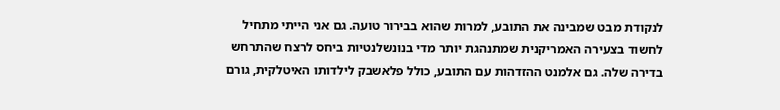לנקודת מבט שמבינה את התובע, למרות שהוא בבירור טועה. גם אני הייתי מתחיל לחשוד בצעירה האמריקנית שמתנהגת יותר מדי בנונשלנטיות ביחס לרצח שהתרחש בדירה שלה. גם אלמנט ההזדהות עם התובע, כולל פלאשבק לילדותו האיטלקית, גורם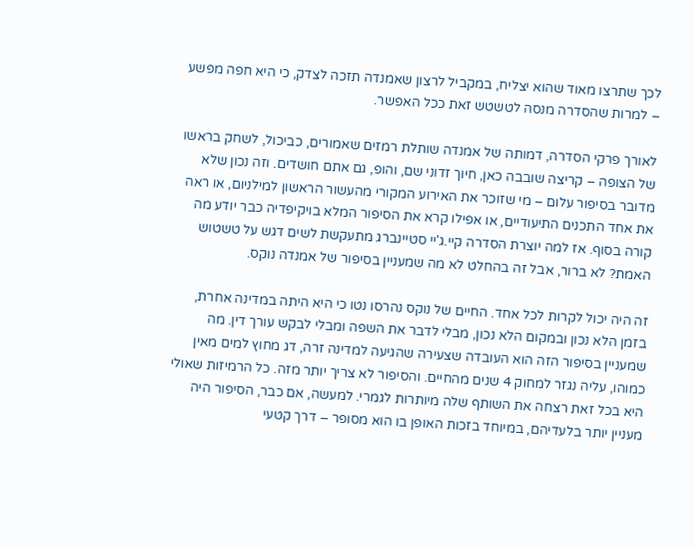לכך שתרצו מאוד שהוא יצליח, במקביל לרצון שאמנדה תזכה לצדק, כי היא חפה מפשע – למרות שהסדרה מנסה לטשטש זאת ככל האפשר.

לאורך פרקי הסדרה, דמותה של אמנדה שותלת רמזים שאמורים, כביכול, לשחק בראשו של הצופה – קריצה שובבה כאן, חיוך זדוני שם, והופ, גם אתם חושדים. וזה נכון שלא מדובר בסיפור עלום – מי שזוכר את האירוע המקורי מהעשור הראשון למילניום, או ראה את אחד התכנים התיעודיים, או אפילו קרא את הסיפור המלא בויקיפדיה כבר יודע מה קורה בסוף. אז למה יוצרת הסדרה קיי.ג'יי סטיינברג מתעקשת לשים דגש על טשטוש האמת? לא ברור, אבל זה בהחלט לא מה שמעניין בסיפור של אמנדה נוקס.

זה היה יכול לקרות לכל אחד. החיים של נוקס נהרסו נטו כי היא היתה במדינה אחרת, בזמן הלא נכון ובמקום הלא נכון, מבלי לדבר את השפה ומבלי לבקש עורך דין. מה שמעניין בסיפור הזה הוא העובדה שצעירה שהגיעה למדינה זרה, דג מחוץ למים מאין כמוהו, עליה נגזר למחוק 4 שנים מהחיים. והסיפור לא צריך יותר מזה. כל הרמיזות שאולי היא בכל זאת רצחה את השותף שלה מיותרות לגמרי. למעשה, אם כבר, הסיפור היה מעניין יותר בלעדיהם, במיוחד בזכות האופן בו הוא מסופר – דרך קטעי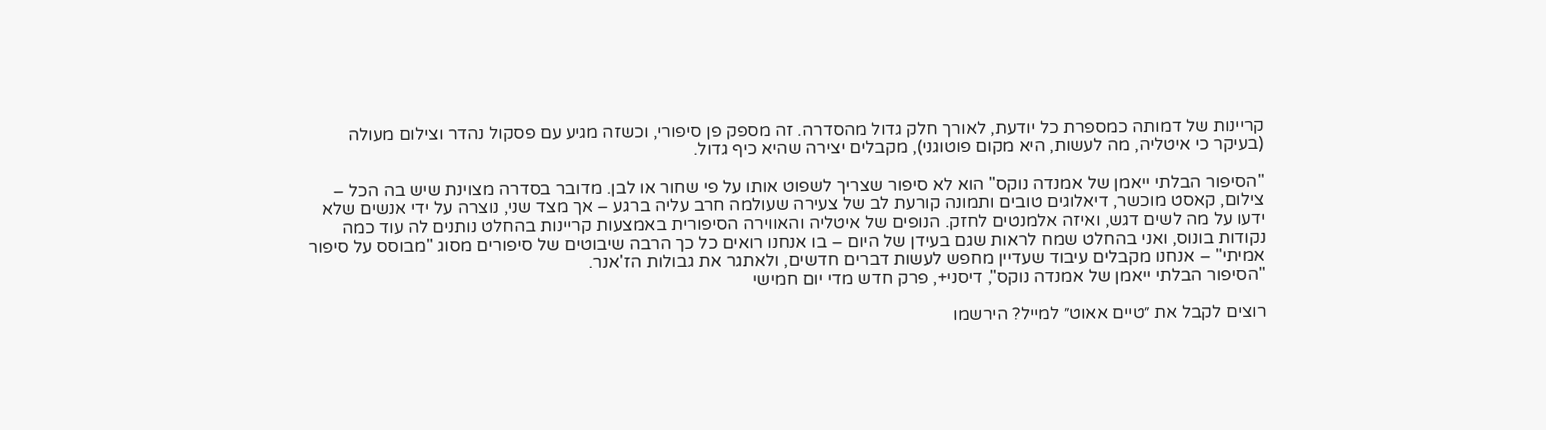קריינות של דמותה כמספרת כל יודעת, לאורך חלק גדול מהסדרה. זה מספק פן סיפורי, וכשזה מגיע עם פסקול נהדר וצילום מעולה (בעיקר כי איטליה, מה לעשות, היא מקום פוטוגני), מקבלים יצירה שהיא כיף גדול.

"הסיפור הבלתי ייאמן של אמנדה נוקס" הוא לא סיפור שצריך לשפוט אותו על פי שחור או לבן. מדובר בסדרה מצוינת שיש בה הכל – צילום, קאסט מוכשר, דיאלוגים טובים ותמונה קורעת לב של צעירה שעולמה חרב עליה ברגע – אך מצד שני, נוצרה על ידי אנשים שלא ידעו על מה לשים דגש, ואיזה אלמנטים לחזק. הנופים של איטליה והאווירה הסיפורית באמצעות קריינות בהחלט נותנים לה עוד כמה נקודות בונוס, ואני בהחלט שמח לראות שגם בעידן של היום – בו אנחנו רואים כל כך הרבה שיבוטים של סיפורים מסוג "מבוסס על סיפור אמיתי" – אנחנו מקבלים עיבוד שעדיין מחפש לעשות דברים חדשים, ולאתגר את גבולות הז'אנר.
"הסיפור הבלתי ייאמן של אמנדה נוקס", דיסני+, פרק חדש מדי יום חמישי

רוצים לקבל את ״טיים אאוט״ למייל? הירשמו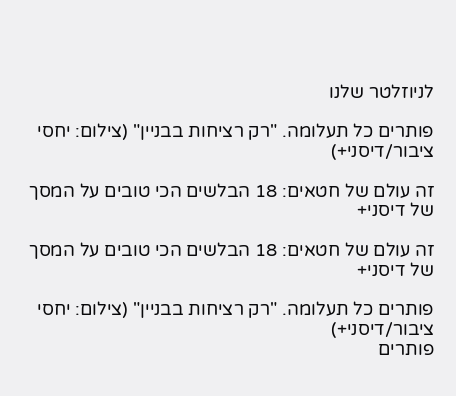לניוזלטר שלנו

פותרים כל תעלומה. "רק רציחות בבניין" (צילום: יחסי ציבור/דיסני+)

זה עולם של חטאים: 18 הבלשים הכי טובים על המסך של דיסני+

זה עולם של חטאים: 18 הבלשים הכי טובים על המסך של דיסני+

פותרים כל תעלומה. "רק רציחות בבניין" (צילום: יחסי ציבור/דיסני+)
פותרים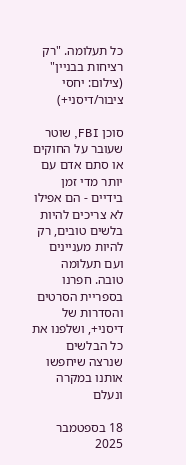כל תעלומה. "רק רציחות בבניין" (צילום: יחסי ציבור/דיסני+)

סוכן FBI, שוטר שעובר על החוקים או סתם אדם עם יותר מדי זמן בידיים - הם אפילו לא צריכים להיות בלשים טובים, רק להיות מעניינים ועם תעלומה טובה. חפרנו בספריית הסרטים והסדרות של דיסני+, ושלפנו את כל הבלשים שנרצה שיחפשו אותנו במקרה ונעלם

18 בספטמבר 2025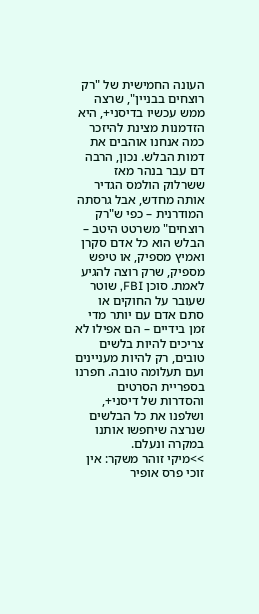העונה החמישית של "רק רוצחים בבניין", שרצה ממש עכשיו בדיסני+, היא הזדמנות מצינת להיזכר כמה אנחנו אוהבים את דמות הבלש. נכון, הרבה דם עבר בנהר מאז ששרלוק הולמס הגדיר אותה מחדש, אבל גרסתה המודרנית – כפי ש"רק רוצחים" משרטט היטב – הבלש הוא כל אדם סקרן ואמיץ מספיק, או טיפש מספיק, שרק רוצה להגיע לאמת. סוכן FBI, שוטר שעובר על החוקים או סתם אדם עם יותר מדי זמן בידיים – הם אפילו לא צריכים להיות בלשים טובים, רק להיות מעניינים ועם תעלומה טובה. חפרנו בספריית הסרטים והסדרות של דיסני+, ושלפנו את כל הבלשים שנרצה שיחפשו אותנו במקרה ונעלם.
>>מיקי זוהר משקר: אין זוכי פרס אופיר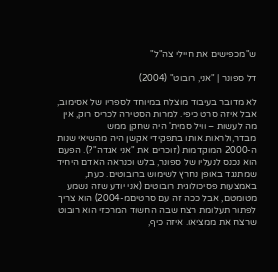ש"מכפישים את חיילי צה"ל"

דל ספונר | "אני, רובוט" (2004)

לא מדובר בעיבוד מוצלח במיוחד לספריו של אסימוב, אבל איזה סרט כיפי. למרות הסטירה לכריס רוק, אין מה לעשות – וויל סמית' היה שחקן ממש מבדר,ולראות אותו בתפקידי אקשן היה מהשיאי שנות ה-2000 המוקדמות (זוכרים את "אני אגדה"?). הפעם הוא נכנס לנעליו של ספונר, בלש וכנראה האדם היחיד שמתנגד באופן נחרץ לשימוש ברובוטים. כעת, באמצעות פסיכולוגית רובוטים (אני יודע שזה נשמע מטומטם, אבל ככה זה עם סרטיםמ-2004) הוא צריך לפתור תעלומת רצח שבה החשוד המרכזי הוא רובוט שרצח את ממציאו. איזה כיף,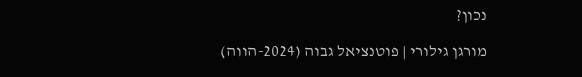נכון?

מורגן גילורי | פוטנציאל גבוה (2024-הווה)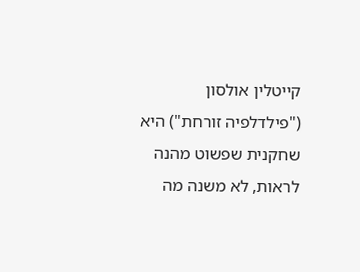קייטלין אולסון ("פילדלפיה זורחת") היא שחקנית שפשוט מהנה לראות, לא משנה מה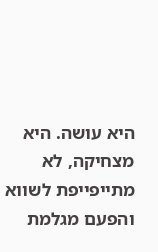היא עושה. היא מצחיקה, לא מתייפייפת לשווא והפעם מגלמת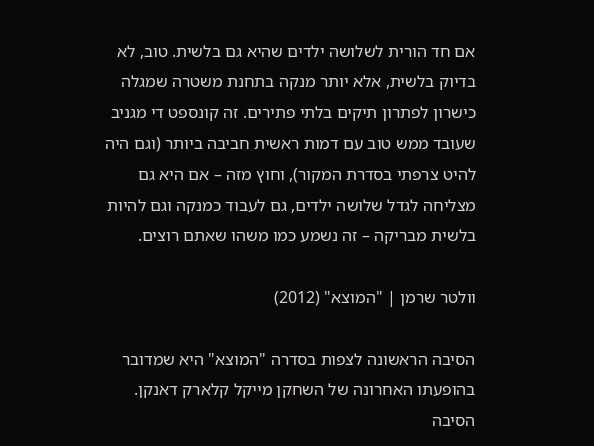אם חד הורית לשלושה ילדים שהיא גם בלשית. טוב, לא בדיוק בלשית, אלא יותר מנקה בתחנת משטרה שמגלה כישרון לפתרון תיקים בלתי פתירים. זה קונספט די מגניב שעובד ממש טוב עם דמות ראשית חביבה ביותר (וגם היה להיט צרפתי בסדרת המקור), וחוץ מזה – אם היא גם מצליחה לגדל שלושה ילדים, גם לעבוד כמנקה וגם להיות בלשית מבריקה – זה נשמע כמו משהו שאתם רוצים.

וולטר שרמן | "המוצא" (2012)

הסיבה הראשונה לצפות בסדרה "המוצא" היא שמדובר בהופעתו האחרונה של השחקן מייקל קלארק דאנקן. הסיבה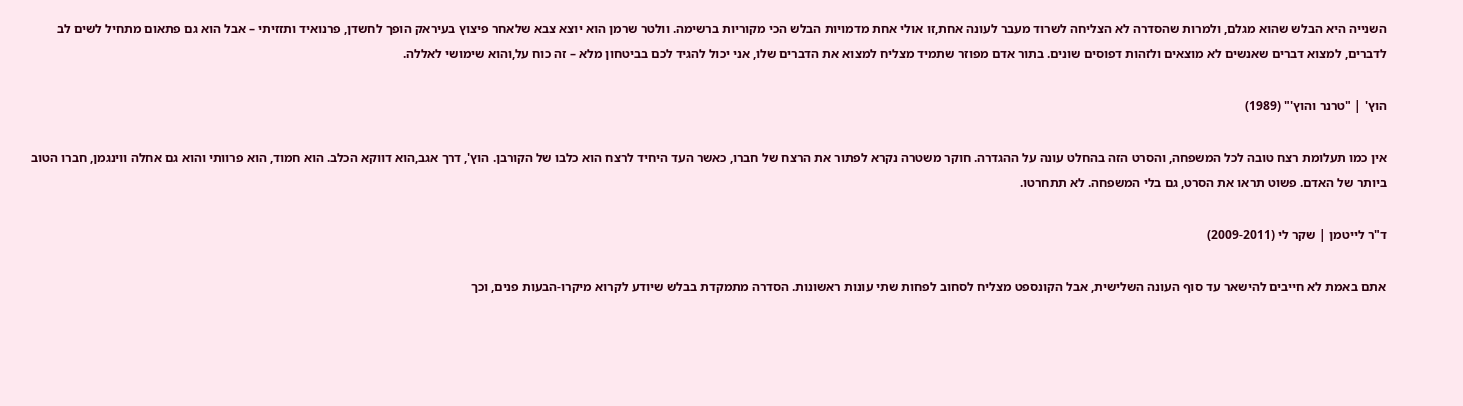השנייה היא הבלש שהוא מגלם, ולמרות שהסדרה לא הצליחה לשרוד מעבר לעונה אחת,זו אולי אחת מדמויות הבלש הכי מקוריות ברשימה. וולטר שרמן הוא יוצא צבא שלאחר פיצוץ בעיראק הופך לחשדן, פרנואיד ותזזיתי – אבל הוא גם פתאום מתחיל לשים לב לדברים, למצוא דברים שאנשים לא מוצאים ולזהות דפוסים שונים. בתור אדם מפוזר שתמיד מצליח למצוא את הדברים שלו, אני יכול להגיד לכם בביטחון מלא – זה כוח על,והוא שימושי לאללה.

הוץ' | "טרנר והוץ'" (1989)

אין כמו תעלומת רצח טובה לכל המשפחה, והסרט הזה בהחלט עונה על ההגדרה. חוקר משטרה נקרא לפתור את הרצח של חברו, כאשר העד היחיד לרצח הוא כלבו של הקורבן. הוץ', דרך אגב,הוא דווקא הכלב. הוא חמוד, הוא פרוותי והוא גם אחלה ווינגמן, חברו הטוב ביותר של האדם. פשוט תראו את הסרט, גם בלי המשפחה. לא תתחרטו.

ד"ר לייטמן | שקר לי (2009-2011)

אתם באמת לא חייבים להישאר עד סוף העונה השלישית, אבל הקונספט מצליח לסחוב לפחות שתי עונות ראשונות. הסדרה מתמקדת בבלש שיודע לקרוא מיקרו-הבעות פנים, וכך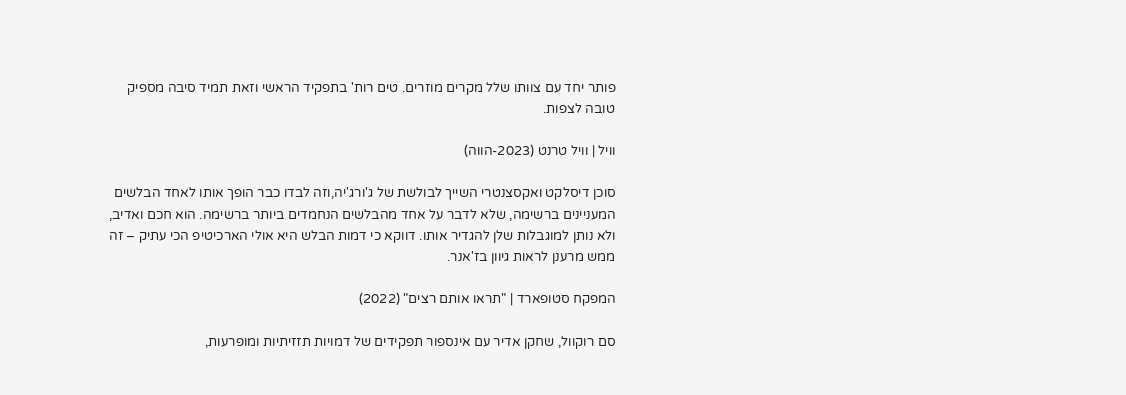פותר יחד עם צוותו שלל מקרים מוזרים. טים רות' בתפקיד הראשי וזאת תמיד סיבה מספיק טובה לצפות.

וויל | וויל טרנט (2023-הווה)

סוכן דיסלקט ואקסצנטרי השייך לבולשת של ג'ורג'יה,וזה לבדו כבר הופך אותו לאחד הבלשים המעניינים ברשימה, שלא לדבר על אחד מהבלשים הנחמדים ביותר ברשימה. הוא חכם ואדיב, ולא נותן למוגבלות שלן להגדיר אותו. דווקא כי דמות הבלש היא אולי הארכיטיפ הכי עתיק – זה ממש מרענן לראות גיוון בז'אנר.

המפקח סטופארד | "תראו אותם רצים" (2022)

סם רוקוול, שחקן אדיר עם אינספור תפקידים של דמויות תזזיתיות ומופרעות,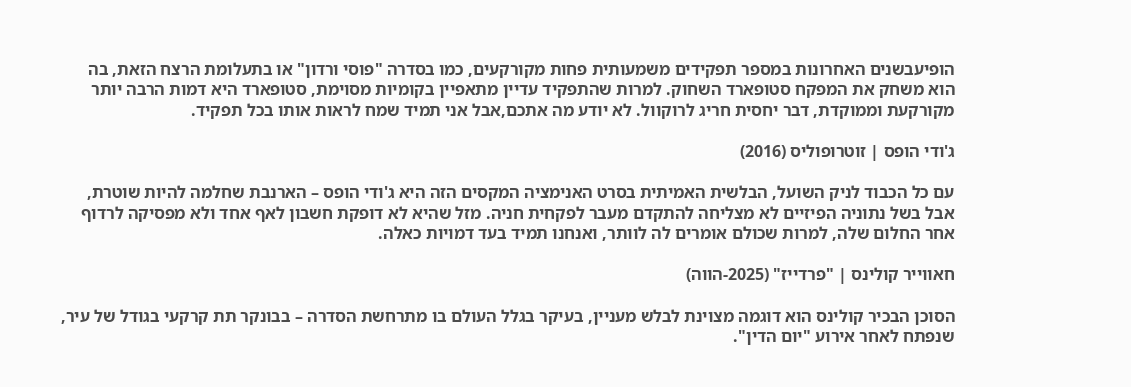הופיעבשנים האחרונות במספר תפקידים משמעותית פחות מקורקעים, כמו בסדרה "פוסי ורדון" או בתעלומת הרצח הזאת, בה הוא משחק את המפקח סטופארד השחוק. למרות שהתפקיד עדיין מתאפיין בקומיות מסוימת, סטופארד היא דמות הרבה יותר מקורקעת וממוקדת, דבר יחסית חריג לרוקוול. לא יודע מה אתכם,אבל אני תמיד שמח לראות אותו בכל תפקיד.

ג'ודי הופס | זוטרופוליס (2016)

עם כל הכבוד לניק השועל, הבלשית האמיתית בסרט האנימציה המקסים הזה היא ג'ודי הופס – הארנבת שחלמה להיות שוטרת, אבל בשל נתוניה הפיזיים לא מצליחה להתקדם מעבר לפקחית חניה. מזל שהיא לא דופקת חשבון לאף אחד ולא מפסיקה לרדוף אחר החלום שלה, למרות שכולם אומרים לה לוותר, ואנחנו תמיד בעד דמויות כאלה.

חאווייר קולינס | "פרדייז" (2025-הווה)

הסוכן הבכיר קולינס הוא דוגמה מצוינת לבלש מעניין, בעיקר בגלל העולם בו מתרחשת הסדרה – בבונקר תת קרקעי בגודל של עיר, שנפתח לאחר אירוע "יום הדין".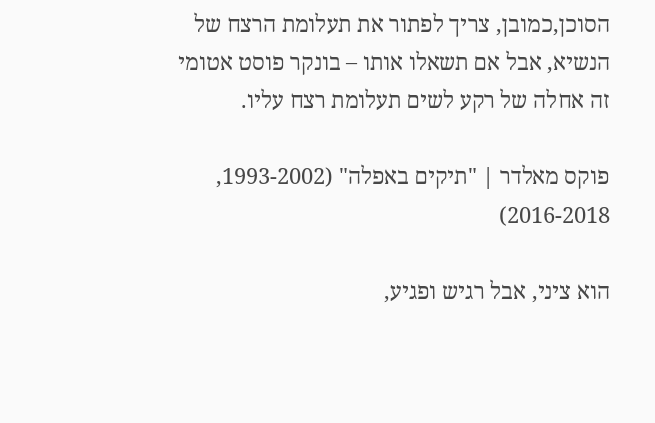הסוכן,כמובן, צריך לפתור את תעלומת הרצח של הנשיא, אבל אם תשאלו אותו – בונקר פוסט אטומי זה אחלה של רקע לשים תעלומת רצח עליו.

פוקס מאלדר | "תיקים באפלה" (1993-2002, 2016-2018)

הוא ציני, אבל רגיש ופגיע,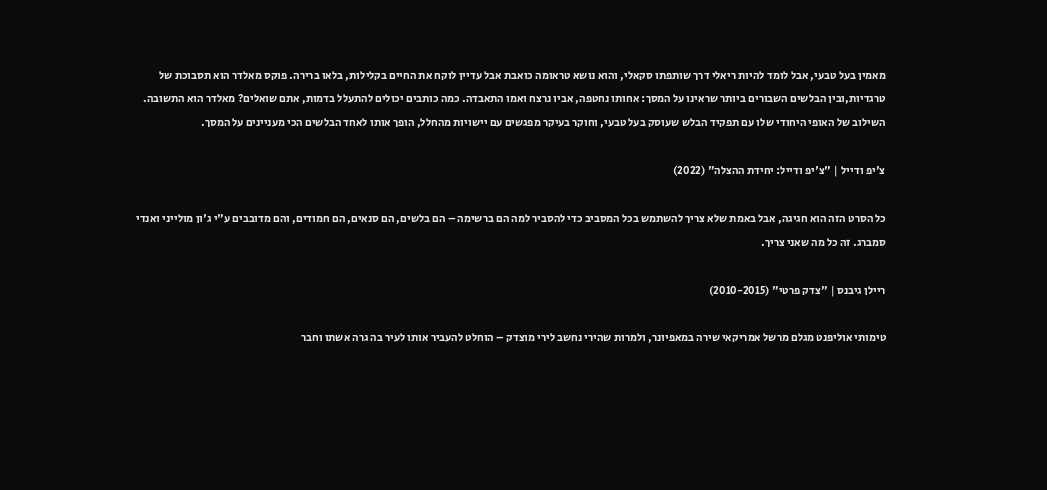מאמין בעל טבעי, אבל לומד להיות ריאלי דרך שותפתו סקאלי, והוא נושא טראומה כואבת אבל עדיין לוקח את החיים בקלילות, בלאו ברירה. פוקס מאלדר הוא תסבוכת של טרגדיות,ובין הבלשים השבורים ביותר שראינו על המסך: אחותו נחטפה, אביו נרצח ואמו התאבדה. כמה כותבים יכולים להתעלל בדמות, אתם שואלים? מאלדר הוא התשובה. השילוב של האופי היחודי שלו עם תפקיד הבלש שעוסק בעל טבעי, וחוקר בעיקר מפגשים עם יישויות מהחלל, הופך אותו לאחד הבלשים הכי מעניינים על המסך.

צ'יפ ודייל | "צ'יפ ודייל: יחידת ההצלה" (2022)

כל הסרט הזה הוא חגיגה, אבל באמת שלא צריך להשתמש בכל המסביב כדי להסביר למה הם ברשימה – הם בלשים, הם סנאים, הם חמודים, והם מדובבים ע"י ג'ון מולייני ואנדי סמברג. זה כל מה שאני צריך.

ריילן גיבנס | "צדק פרטי" (2010-2015)

טימותי אוליפנט מגלם מרשל אמריקאי שירה במאפיונר, ולמרות שהירי נחשב לירי מוצדק – הוחלט להעביר אותו לעיר בה גרה אשתו וחבר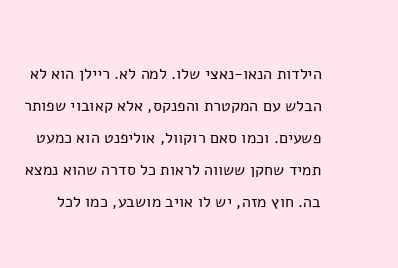הילדות הנאו-נאצי שלו. למה לא. ריילן הוא לא הבלש עם המקטרת והפנקס, אלא קאובוי שפותר פשעים. וכמו סאם רוקוול, אוליפנט הוא כמעט תמיד שחקן ששווה לראות כל סדרה שהוא נמצא בה. חוץ מזה, יש לו אויב מושבע, כמו לכל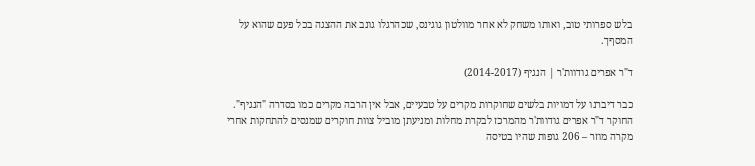בלש ספרותי טוב, ואותו משחק לא אחר מוולטון גוגינס, שכהרגלו גונב את ההצגה בכל פעם שהוא על המסףך.

ד"ר אפרים גודוות'ר | הנגיף (2014-2017)

כבר דיברנו על דמויות בלשים שחוקרות מקרים על טבעיים, אבל אין הרבה מקרים כמו בסדרה "הנגיף". החוקר ד"ר אפרים גודוות'ר מהמרכז לבקרת מחלות ומניעתן מוביל צוות חוקרים שמנסים להתחקות אחרי מקרה מוזר – 206 גופות שהיו בטיסה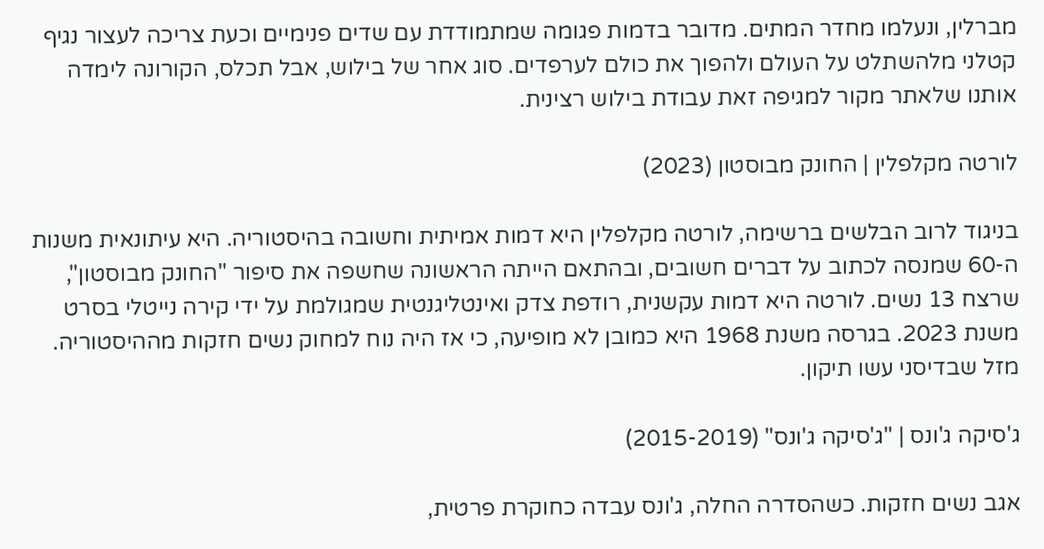מברלין, ונעלמו מחדר המתים. מדובר בדמות פגומה שמתמודדת עם שדים פנימיים וכעת צריכה לעצור נגיף קטלני מלהשתלט על העולם ולהפוך את כולם לערפדים. סוג אחר של בילוש, אבל תכלס, הקורונה לימדה אותנו שלאתר מקור למגיפה זאת עבודת בילוש רצינית.

לורטה מקלפלין | החונק מבוסטון (2023)

בניגוד לרוב הבלשים ברשימה, לורטה מקלפלין היא דמות אמיתית וחשובה בהיסטוריה. היא עיתונאית משנות ה-60 שמנסה לכתוב על דברים חשובים, ובהתאם הייתה הראשונה שחשפה את סיפור "החונק מבוסטון", שרצח 13 נשים. לורטה היא דמות עקשנית, רודפת צדק ואינטליגנטית שמגולמת על ידי קירה נייטלי בסרט משנת 2023. בגרסה משנת 1968 היא כמובן לא מופיעה, כי אז היה נוח למחוק נשים חזקות מההיסטוריה. מזל שבדיסני עשו תיקון.

ג'סיקה ג'ונס | "ג'סיקה ג'ונס" (2015-2019)

אגב נשים חזקות. כשהסדרה החלה, ג'ונס עבדה כחוקרת פרטית,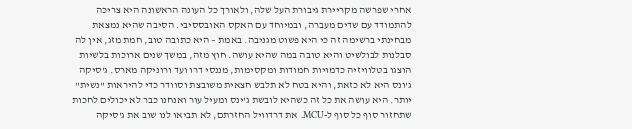אחרי שפרשה מקריירת גיבורת העל שלה, ולאורך כל העונה הראשונה היא צריכה להתמודד עם שדים מעברה, ובמיוחד עם האקס האובססיבי. הסיבה שהיא נמצאת מבחינתי ברשימה זה כי היא פשוט מגניבה. באמת – היא כתובה טוב, חמת מזג, אין לה סבלנות לבולשיט והיא טובה במה שהיא עושה. חוץ מזה, במשך שנים ארוכות בלשיות הוצגו בטלוויזיה כדמויות חמודות ומקסימות, מננסי דרו ועד ורוניקה מארס. ג'סיקה ג'ונס היא לא כזאת, והיא בטח לא תלבש חצאית משובצת וסוודר כדי להיראות "נשית" יותר. היא עושה את כל זה כשהיא לובשת ג'ינס ומעיל עור ואנחנו כבר לא יכולים לחכות שתחזור סוף כל סוף ל-MCU. את דרדוויל החזרתם, לא תביאו לנו שוב את ג'סיקה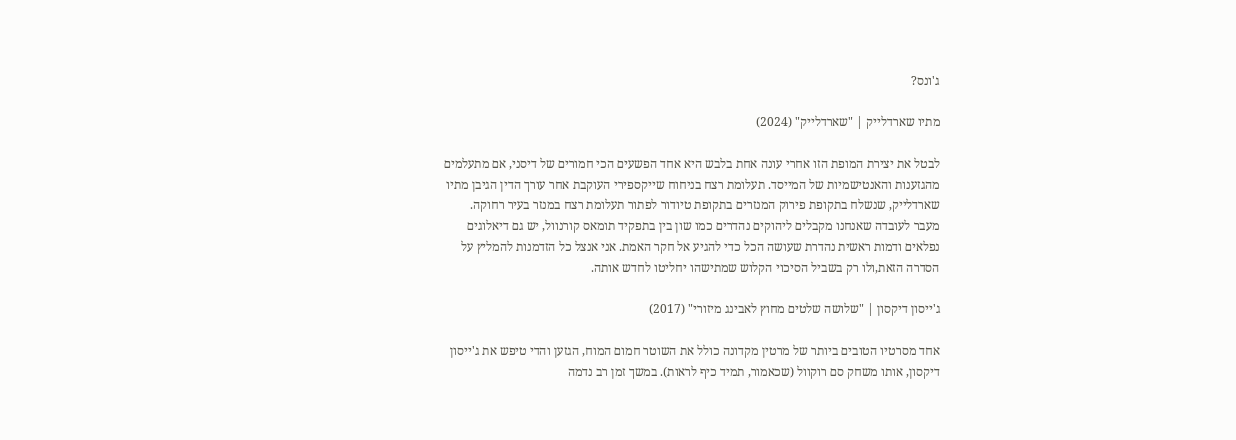ג'ונס?

מתיו שארדלייק | "שארדלייק" (2024)

לבטל את יצירת המופת הזו אחרי עונה אחת בלבש היא אחד הפשעים הכי חמורים של דיסני, אם מתעלמים מהגזענות והאנטישמיות של המייסד. תעלומת רצח בניחוח שייקספירי העוקבת אחר עורך הדין הגיבן מתיו שארדלייק, שנשלח בתקופת פירוק המנזרים בתקופת טיודור לפתור תעלומת רצח במנזר בעיר רחוקה. מעבר לעובדה שאנחנו מקבלים ליהוקים נהדרים כמו שון בין בתפקיד תומאס קורנוול, יש גם דיאלוגים נפלאים ודמות ראשית נהדרת שעושה הכל כדי להגיע אל חקר האמת. אני אנצל כל הזדמנות להמליץ על הסדרה הזאת,ולו רק בשביל הסיכוי הקלוש שמתישהו יחליטו לחדש אותה.

ג'ייסון דיקסון | "שלושה שלטים מחוץ לאבינג מיזורי" (2017)

אחד מסרטיו הטובים ביותר של מרטין מקדונה כולל את השוטר חמום המוח, הגזען והדי טיפש את ג'ייסון דיקסון, אותו משחק סם רוקוול (שכאמור, תמיד כיף לראות). במשך זמן רב נדמה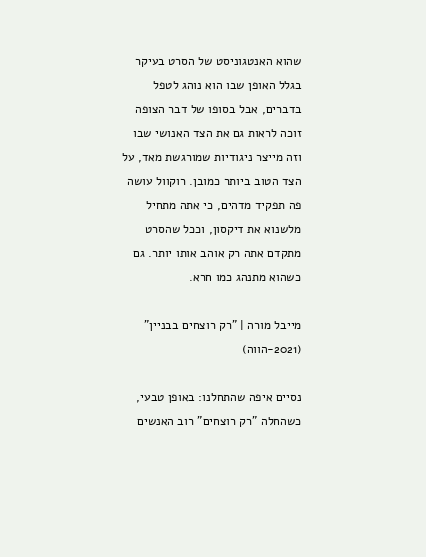שהוא האנטגוניסט של הסרט בעיקר בגלל האופן שבו הוא נוהג לטפל בדברים, אבל בסופו של דבר הצופה זוכה לראות גם את הצד האנושי שבו וזה מייצר ניגודיות שמורגשת מאד, על הצד הטוב ביותר כמובן. רוקוול עושה פה תפקיד מדהים, כי אתה מתחיל מלשנוא את דיקסון, וככל שהסרט מתקדם אתה רק אוהב אותו יותר. גם כשהוא מתנהג כמו חרא.

מייבל מורה | "רק רוצחים בבניין" (2021-הווה)

נסיים איפה שהתחלנו: באופן טבעי, כשהחלה "רק רוצחים" רוב האנשים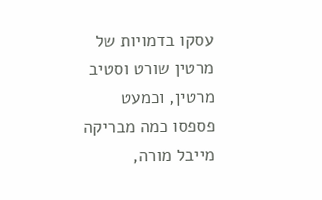עסקו בדמויות של מרטין שורט וסטיב מרטין, וכמעט פספסו כמה מבריקה מייבל מורה,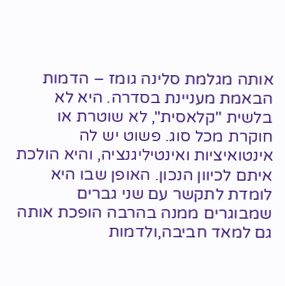אותה מגלמת סלינה גומז – הדמות הבאמת מעניינת בסדרה. היא לא בלשית "קלאסית", לא שוטרת או חוקרת מכל סוג. פשוט יש לה אינטואיציות ואינטיליגנציה, והיא הולכת איתם לכיוון הנכון. האופן שבו היא לומדת לתקשר עם שני גברים שמבוגרים ממנה בהרבה הופכת אותה גם למאד חביבה,ולדמות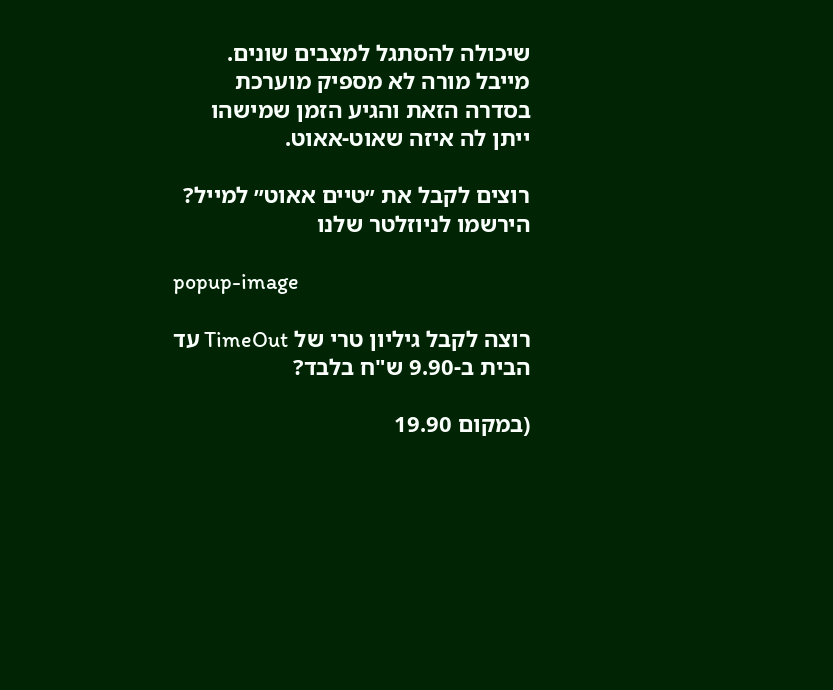שיכולה להסתגל למצבים שונים. מייבל מורה לא מספיק מוערכת בסדרה הזאת והגיע הזמן שמישהו ייתן לה איזה שאוט-אאוט.

רוצים לקבל את ״טיים אאוט״ למייל? הירשמו לניוזלטר שלנו

popup-image

רוצה לקבל גיליון טרי של TimeOut עד הבית ב-9.90 ש"ח בלבד?

(במקום 19.90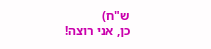ש"ח)
כן, אני רוצה!